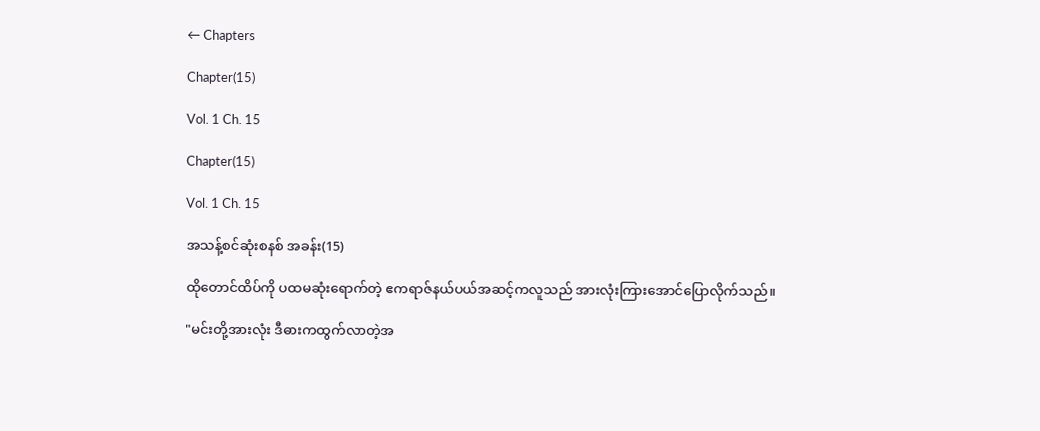← Chapters

Chapter(15)

Vol. 1 Ch. 15

Chapter(15)

Vol. 1 Ch. 15

အသန့်စင်ဆုံးစနစ် အခန်း(15)

ထိုတောင်ထိပ်ကို ပထမဆုံးရောက်တဲ့ ဧကရာဇ်နယ်ပယ်အဆင့်ကလူသည် အားလုံးကြားအောင်ပြောလိုက်သည်။

"မင်းတို့အားလုံး ဒီဓားကထွက်လာတဲ့အ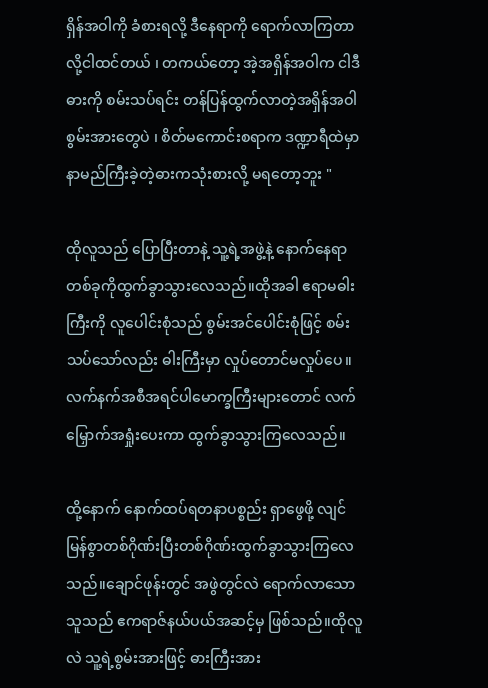ရှိန်အဝါကို ခံစားရလို့ ဒီနေရာကို ရောက်လာကြတာလို့ငါထင်တယ် ၊ တကယ်တော့ အဲ့အရှိန်အဝါက ငါဒီဓားကို စမ်းသပ်ရင်း တန်ပြန်ထွက်လာတဲ့အရှိန်အဝါစွမ်းအားတွေပဲ ၊ စိတ်မကောင်းစရာက ဒဏ္ဍာရီထဲမှာ နာမည်ကြီးခဲ့တဲ့ဓားကသုံးစားလို့ မရတော့ဘူး "

ထိုလူသည် ပြောပြီးတာနဲ့ သူ့ရဲ့အဖွဲ့နဲ့ နောက်နေရာတစ်ခုကိုထွက်ခွာသွားလေသည်။ထိုအခါ ဧရာမဓါးကြီးကို လူပေါင်းစုံသည် စွမ်းအင်ပေါင်းစုံဖြင့် စမ်းသပ်သော်လည်း ဓါးကြီးမှာ လှုပ်တောင်မလှုပ်ပေ။လက်နက်အစီအရင်ပါမောက္ခကြီးများတောင် လက်မြှောက်အရှုံးပေးကာ ထွက်ခွာသွားကြလေသည်။

ထို့နောက် နောက်ထပ်ရတနာပစ္စည်း ရှာဖွေဖို့ လျင်မြန်စွာတစ်ဂိုဏ်းပြီးတစ်ဂိုဏ်းထွက်ခွာသွားကြလေသည်။ချောင်ဖုန်းတွင် အဖွဲတွင်လဲ ရောက်လာသောသူသည် ဧကရာဇ်နယ်ပယ်အဆင့်မှ ဖြစ်သည်။ထိုလူလဲ သူ့ရဲ့စွမ်းအားဖြင့် ဓားကြီးအား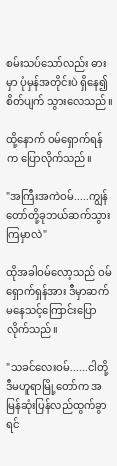စမ်းသပ်သော်လည်း ဓားမှာ ပုံမှန်အတိုင်းပဲ ရှိနေ၍ စိတ်ပျက် သွားလေသည်။

ထို့နောက် ဝမ်ရှောက်ရန်က ပြောလိုက်သည်။

"အကြီးအကဲဝမ်.....ကျွန်တော်တို့ခုဘယ်ဆက်သွားကြမှာလဲ"

ထိုအခါဝမ်လော့သည် ဝမ်ရှောက်ရှန်အား ဒီမှာဆက်မနေသင့်ကြောင်းပြောလိုက်သည်။

"သခင်လေးဝမ်......ငါတို့ဒီမဟူရာမြို့တော်က အမြန်ဆုံးပြန်လည်ထွက်ခွာရင်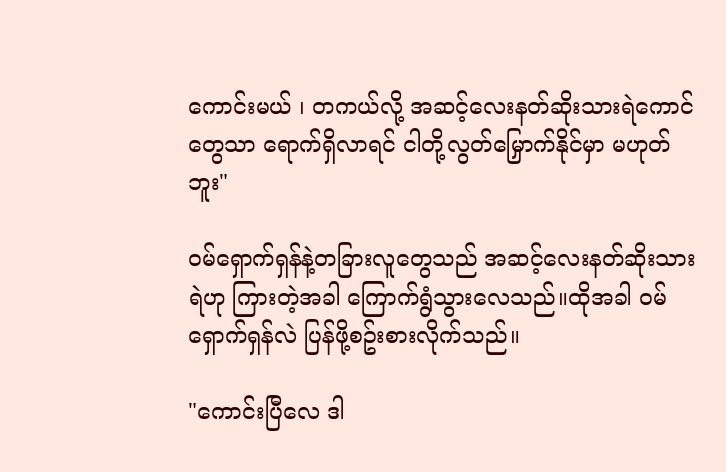ကောင်းမယ် ၊ တကယ်လို့ အဆင့်လေးနတ်ဆိုးသားရဲကောင်တွေသာ ရောက်ရှိလာရင် ငါတို့လွတ်မြှောက်နိုင်မှာ မဟုတ်ဘူး"

ဝမ်ရှောက်ရှန်နဲ့တခြားလူတွေသည် အဆင့်လေးနတ်ဆိုးသားရဲဟု ကြားတဲ့အခါ ကြောက်ရွံသွားလေသည်။ထိုအခါ ဝမ်ရှောက်ရှန်လဲ ပြန်ဖို့စဥ်းစားလိုက်သည်။

"ကောင်းပြီလေ ဒါ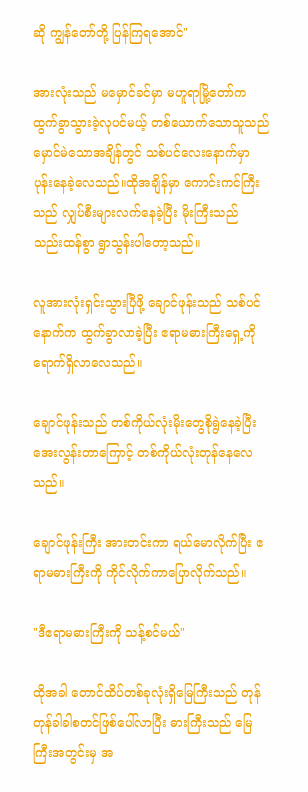ဆို ကျွန်တော်တို့ ပြန်ကြရအောင်"

အားလုံးသည် မမှောင်ခင်မှာ မဟူရာမြို့တော်က ထွက်ခွာသွားခဲ့လုပင်မယ့် တစ်ယောက်သောသူသည် မှောင်မဲသောအချိန်တွင် သစ်ပင်လေးနောက်မှာ ပုန်းနေခဲ့လေသည်။ထိုအချိန်မှာ ကောင်းကင်ကြီးသည် လျှပ်စီးများလက်နေခဲ့ပြီး မိုးကြီးသည် သည်းထန်စွာ ရွာသွန်းပါတော့သည်။

လူအားလုံးရှင်းသွားပြီဖို့ ချောင်ဖုန်းသည် သစ်ပင်နောက်က ထွက်ခွာလာခဲ့ပြီး ဧရာမဓားကြီးရှေ့ကို ရောက်ရှိလာလေသည်။

ချောင်ဖုန်းသည် တစ်ကိုယ်လုံးမိုးတွေစိုရွဲနေခဲ့ပြီး အေးလွန်းတာကြောင့် တစ်ကိုယ်လုံးတုန်နေလေသည်။

ချောင်ဖုန်းကြီး အားတင်းကာ ရယ်မောလိုက်ပြီး ဧရာမဓားကြီးကို ကိုင်လိုက်ကာပြောလိုက်သည်။

"ဒီဧရာမဓားကြီးကို သန့်စင်မယ်"

ထိုအခါ တောင်ထိပ်တစ်ခုလုံးရှိမြေကြီးသည် တုန်တုန်ခါခါစတင်ဖြစ်ပေါ်လာပြီး ဓားကြီးသည် မြေကြီးအတွင်းမှ အ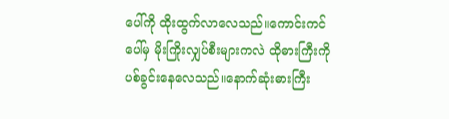ပေါ်ကို ထိုးထွက်လာလေသည်။ကောင်းကင်ပေါ်မှ မိုးကြိုးလျှပ်စီးများကလဲ ထိုဓားကြီးကို ပစ်ခွင်းနေလေသည်။နောက်ဆုံးဓားကြီး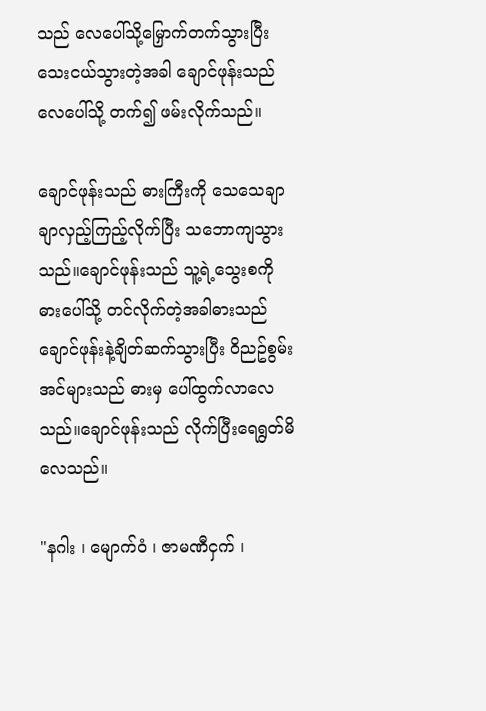သည် လေပေါ်သို့မြှောက်တက်သွားပြီး သေးငယ်သွားတဲ့အခါ ချောင်ဖုန်းသည် လေပေါ်သို့ တက်၍ ဖမ်းလိုက်သည်။

ချောင်ဖုန်းသည် ဓားကြီးကို သေသေချာချာလှည့်ကြည့်လိုက်ပြီး သဘောကျသွားသည်။ချောင်ဖုန်းသည် သူ့ရဲ့သွေးစကို ဓားပေါ်သို့ တင်လိုက်တဲ့အခါဓားသည် ချောင်ဖုန်းနဲ့ချိတ်ဆက်သွားပြီး ဝိညဥ်စွမ်းအင်များသည် ဓားမှ ပေါ်ထွက်လာလေသည်။ချောင်ဖုန်းသည် လိုက်ပြီးရေရွတ်မိလေသည်။

"နဂါး ၊ မျောက်ဝံ ၊ ဇာမဏီငှက် ၊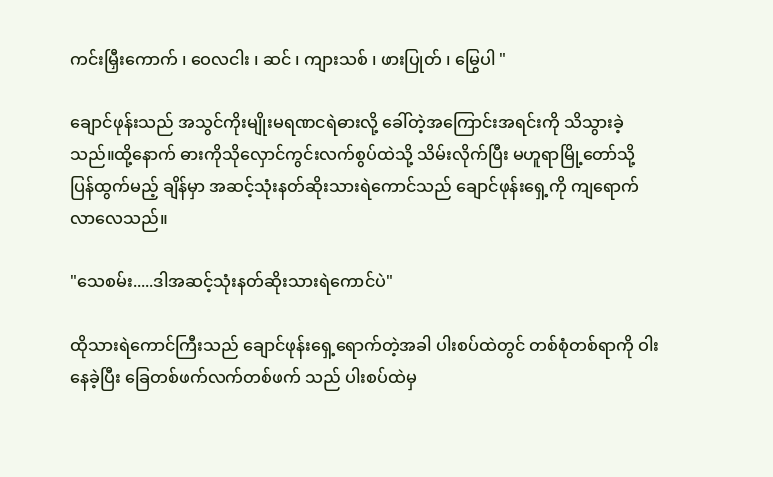ကင်းမြှီးကောက် ၊ ဝေလငါး ၊ ဆင် ၊ ကျားသစ် ၊ ဖားပြုတ် ၊ မြွေပါ "

ချောင်ဖုန်းသည် အသွင်ကိုးမျိုးမရဏငရဲဓားလို့ ခေါ်တဲ့အကြောင်းအရင်းကို သိသွားခဲ့သည်။ထို့နောက် ဓားကိုသိုလှောင်ကွင်းလက်စွပ်ထဲသို့ သိမ်းလိုက်ပြီး မဟူရာမြို့တော်သို့ ပြန်ထွက်မည့် ချိန်မှာ အဆင့်သုံးနတ်ဆိုးသားရဲကောင်သည် ချောင်ဖုန်းရှေ့ကို ကျရောက်လာလေသည်။

"သေစမ်း.....ဒါအဆင့်သုံးနတ်ဆိုးသားရဲကောင်ပဲ"

ထိုသားရဲကောင်ကြီးသည် ချောင်ဖုန်းရှေ့ရောက်တဲ့အခါ ပါးစပ်ထဲတွင် တစ်စုံတစ်ရာကို ဝါးနေခဲ့ပြီး ခြေတစ်ဖက်လက်တစ်ဖက် သည် ပါးစပ်ထဲမှ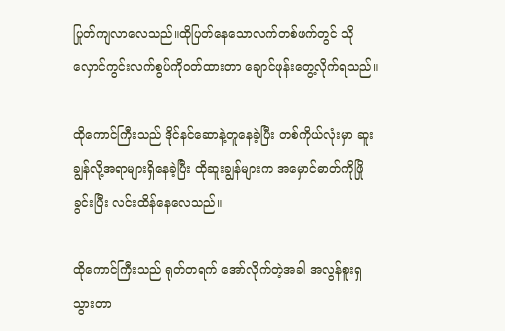ပြုတ်ကျလာလေသည်။ထိုပြတ်နေသောလက်တစ်ဖက်တွင် သိုလှောင်ကွင်းလက်စွပ်ကိုဝတ်ထားတာ ချောင်ဖုန်းတွေ့လိုက်ရသည်။

ထိုကောင်ကြီးသည် ဒိုင်နင်ဆောနဲ့တူနေခဲ့ပြီး တစ်ကိုယ်လုံးမှာ ဆူးချွန်လို့အရာများရှိနေခဲ့ပြီး ထိုဆူးချွန်များက အမှောင်ဓာတ်ကိုဖြိုခွင်းပြီး လင်းထိန်နေလေသည်။

ထိုကောင်ကြီးသည် ရုတ်တရက် အော်လိုက်တဲ့အခါ အလွန်စူးရှသွားတာ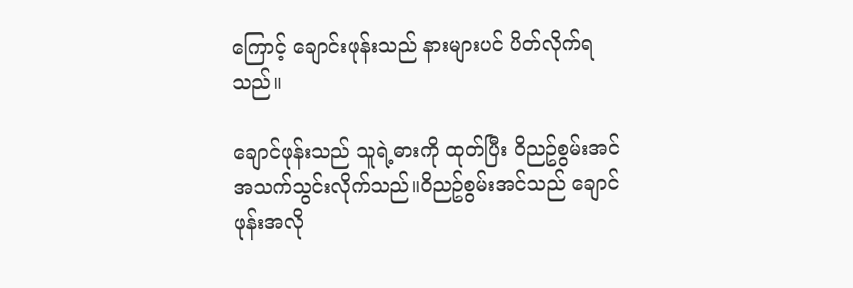ကြောင့် ချောင်းဖုန်းသည် နားများပင် ပိတ်လိုက်ရသည်။

ချောင်ဖုန်းသည် သူရဲ့ဓားကို ထုတ်ပြီး ဝိညဥ်စွမ်းအင်အသက်သွင်းလိုက်သည်။ဝိညဥ်စွမ်းအင်သည် ချောင်ဖုန်းအလို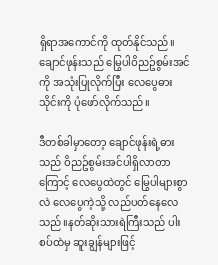ရှိရာအကောင်ကို ထုတ်နိုင်သည်။ချောင်ဖုန်းသည် မြွေပါဝိညဥ်စွမ်းအင်ကို အသုံးပြုလိုက်ပြီး လေပွေဓားသိုင်းကို ပုံဖော်လိုက်သည်။

ဒီတစ်ခါမှာတော့ ချောင်ဖုန်းရဲ့ဓားသည် ဝိညဥ်စွမ်းအင်ပါရှိလာတာကြောင့် လေပွေထဲတွင် မြွေပါများစွာလဲ လေပွေကဲ့သို့ လည်ပတ်နေလေသည်။နတ်ဆိုးသားရဲကြီးသည် ပါးစပ်ထဲမှ ဆူးချွန်များဖြင့်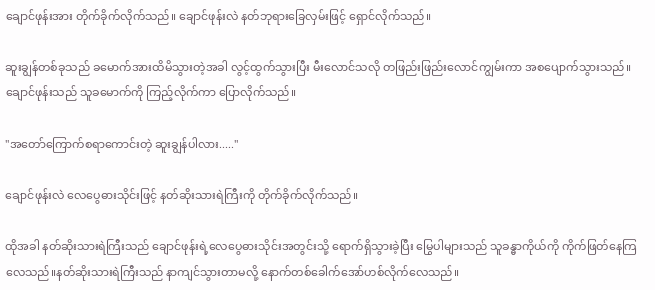ချောင်ဖုန်းအား တိုက်ခိုက်လိုက်သည်။ ချောင်ဖုန်းလဲ နတ်ဘုရားခြေလှမ်းဖြင့် ရှောင်လိုက်သည်။

ဆူးချွန်တစ်ခုသည် ခမောက်အားထိမိသွားတဲ့အခါ လွင့်ထွက်သွားပြီး မီးလောင်သလို တဖြည်းဖြည်းလောင်ကျွမ်းကာ အစပျောက်သွားသည်။ချောင်ဖုန်းသည် သူခမောက်ကို ကြည့်လိုက်ကာ ပြောလိုက်သည်။

"အတော်ကြောက်စရာကောင်းတဲ့ ဆူးချွန်ပါလား....."

ချောင်ဖုန်းလဲ လေပွေဓားသိုင်းဖြင့် နတ်ဆိုးသားရဲကြီးကို တိုက်ခိုက်လိုက်သည်။

ထိုအခါ နတ်ဆိုးသားရဲကြီးသည် ချောင်ဖုန်းရဲ့လေပွေဓားသိုင်းအတွင်းသို့ ရောက်ရှိသွားခဲ့ပြီး မြွေပါများသည် သူခန္ဓာကိုယ်ကို ကိုက်ဖြတ်နေကြလေသည်။နတ်ဆိုးသားရဲကြီးသည် နာကျင်သွားတာမလို့ နောက်တစ်ခေါက်အော်ဟစ်လိုက်လေသည်။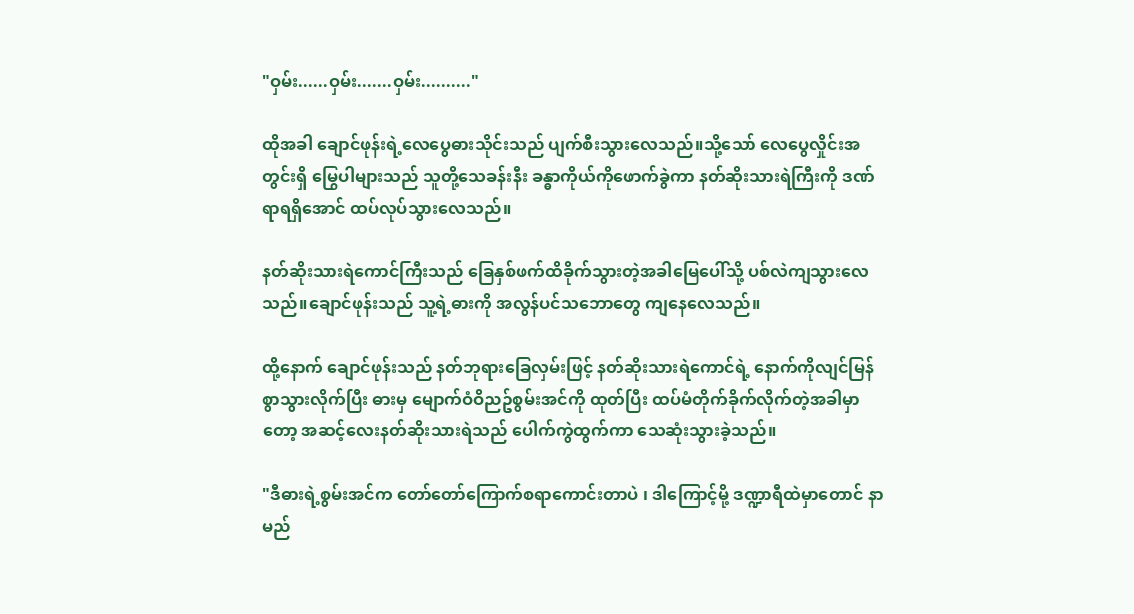"ဝှမ်း......ဝှမ်း.......ဝှမ်း.........."

ထိုအခါ ချောင်ဖုန်းရဲ့လေပွေဓားသိုင်းသည် ပျက်စီးသွားလေသည်။သို့သော် လေပွေလှိုင်းအတွင်းရှိ မြွေပါများသည် သူတို့သေခန်းနီး ခန္ဓာကိုယ်ကိုဖောက်ခွဲကာ နတ်ဆိုးသားရဲကြီးကို ဒဏ်ရာရရှိအောင် ထပ်လုပ်သွားလေသည်။

နတ်ဆိုးသားရဲကောင်ကြီးသည် ခြေနှစ်ဖက်ထိခိုက်သွားတဲ့အခါမြေပေါ်သို့ ပစ်လဲကျသွားလေသည်။ချောင်ဖုန်းသည် သူ့ရဲ့ဓားကို အလွန်ပင်သဘောတွေ ကျနေလေသည်။

ထို့နောက် ချောင်ဖုန်းသည် နတ်ဘုရားခြေလှမ်းဖြင့် နတ်ဆိုးသားရဲကောင်ရဲ့ နောက်ကိုလျင်မြန်စွာသွားလိုက်ပြီး ဓားမှ မျောက်ဝံဝိညဥ်စွမ်းအင်ကို ထုတ်ပြီး ထပ်မံတိုက်ခိုက်လိုက်တဲ့အခါမှာတော့ အဆင့်လေးနတ်ဆိုးသားရဲသည် ပေါက်ကွဲထွက်ကာ သေဆုံးသွားခဲ့သည်။

"ဒီဓားရဲ့စွမ်းအင်က တော်တော်ကြောက်စရာကောင်းတာပဲ ၊ ဒါကြောင့်မို့ ဒဏ္ဍာရီထဲမှာတောင် နာမည်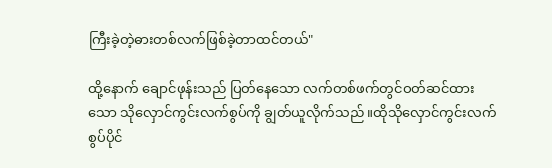ကြီးခဲ့တဲ့ဓားတစ်လက်ဖြစ်ခဲ့တာထင်တယ်"

ထို့နောက် ချောင်ဖုန်းသည် ပြတ်နေသော လက်တစ်ဖက်တွင်ဝတ်ဆင်ထားသော သိုလှောင်ကွင်းလက်စွပ်ကို ချွတ်ယူလိုက်သည်။ထိုသိုလှောင်ကွင်းလက်စွပ်ပိုင်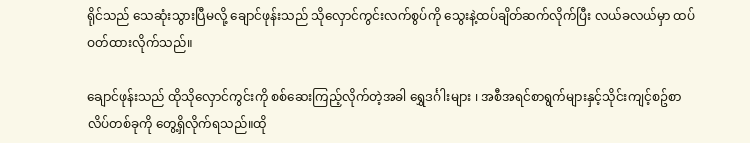ရိုင်သည် သေဆုံးသွားပြီမလို့ ချောင်ဖုန်းသည် သိုလှောင်ကွင်းလက်စွပ်ကို သွေးနဲ့ထပ်ချိတ်ဆက်လိုက်ပြီး လယ်ခလယ်မှာ ထပ်ဝတ်ထားလိုက်သည်။

ချောင်ဖုန်းသည် ထိုသိုလှောင်ကွင်းကို စစ်ဆေးကြည့်လိုက်တဲ့အခါ ရွှေဒင်္ဂါးများ ၊ အစီအရင်စာရွက်များနှင့်သိုင်းကျင့်စဥ်စာလိပ်တစ်ခုကို တွေ့ရှိလိုက်ရသည်။ထို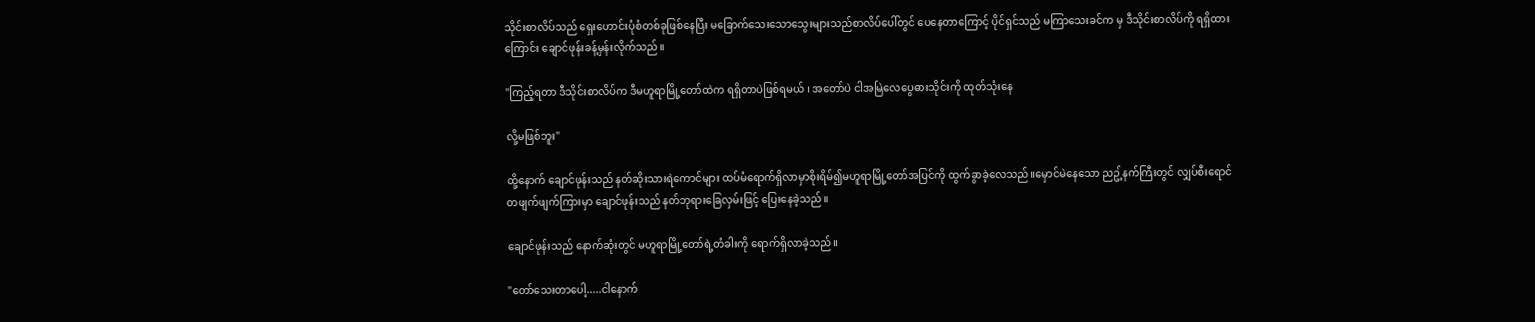သိုင်းစာလိပ်သည် ရှေးဟောင်းပုံစံတစ်ခုဖြစ်နေပြီး မခြောက်သေးသောသွေးများသည်စာလိပ်ပေါ်တွင် ပေနေတာကြောင့် ပိုင်ရှင်သည် မကြာသေးခင်က မှ ဒီသိုင်းစာလိပ်ကို ရရှိထားကြောင်း ချောင်ဖုန်းခန့်မှန်းလိုက်သည်။

"ကြည့်ရတာ ဒီသိုင်းစာလိပ်က ဒီမဟူရာမြို့တော်ထဲက ရရှိတာပဲဖြစ်ရမယ် ၊ အတော်ပဲ ငါအမြဲလေပွေဓားသိုင်းကို ထုတ်သုံးနေ

လို့မဖြစ်ဘူး"

ထို့နောက် ချောင်ဖုန်းသည် နတ်ဆိုးသားရဲကောင်များ ထပ်မံရောက်ရှိလာမှာစိုးရိမ်၍မဟူရာမြို့တော်အပြင်ကို ထွက်ခွာခဲ့လေသည်။မှောင်မဲနေသော ညဥ့်နက်ကြီးတွင် လျှပ်စီးရောင်တဖျက်ဖျက်ကြားမှာ ချောင်ဖုန်းသည် နတ်ဘုရားခြေလှမ်းဖြင့် ပြေးနေခဲ့သည်။

ချောင်ဖုန်းသည် နောက်ဆုံးတွင် မဟူရာမြို့တော်ရဲ့တံခါးကို ရောက်ရှိလာခဲ့သည်။

"တော်သေးတာပေါ့.....ငါနောက်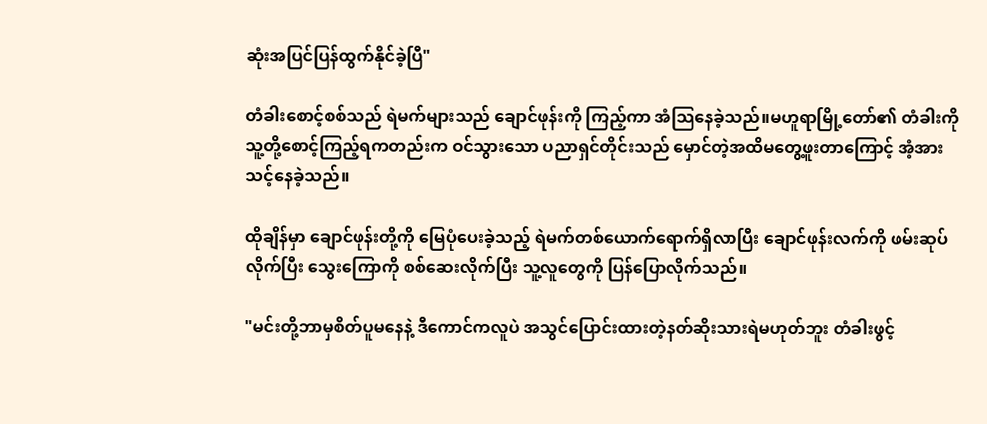ဆုံးအပြင်ပြန်ထွက်နိုင်ခဲ့ပြီ"

တံခါးစောင့်စစ်သည် ရဲမက်များသည် ချောင်ဖုန်းကို ကြည့်ကာ အံသြနေခဲ့သည်။မဟူရာမြို့တော်၏ တံခါးကို သူ့တို့စောင့်ကြည့်ရကတည်းက ဝင်သွားသော ပညာရှင်တိုင်းသည် မှောင်တဲ့အထိမတွေ့ဖူးတာကြောင့် အံ့အားသင့်နေခဲ့သည်။

ထိုချိန်မှာ ချောင်ဖုန်းတို့ကို မြေပုံပေးခဲ့သည့် ရဲမက်တစ်ယောက်ရောက်ရှိလာပြီး ချောင်ဖုန်းလက်ကို ဖမ်းဆုပ်လိုက်ပြီး သွေးကြောကို စစ်ဆေးလိုက်ပြီး သူ့လူတွေကို ပြန်ပြောလိုက်သည်။

"မင်းတို့ဘာမှစိတ်ပူမနေနဲ့ ဒီကောင်ကလူပဲ အသွင်ပြောင်းထားတဲ့နတ်ဆိုးသားရဲမဟုတ်ဘူး တံခါးဖွင့်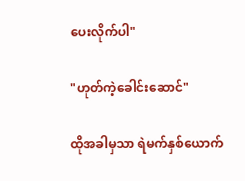ပေးလိုက်ပါ"

"ဟုတ်ကဲ့ခေါင်းဆောင်"

ထိုအခါမှသာ ရဲမက်နှစ်ယောက်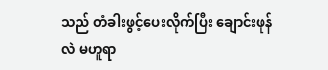သည် တံခါးဖွင့်ပေးလိုက်ပြီး ချောင်းဖုန်လဲ မဟူရာ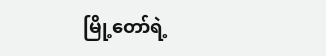မြို့တော်ရဲ့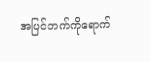အပြင်ဘက်ကိုရောက်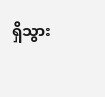ရှိသွား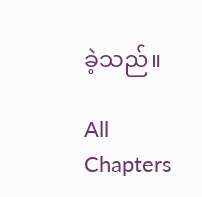ခဲ့သည်။

All Chapters